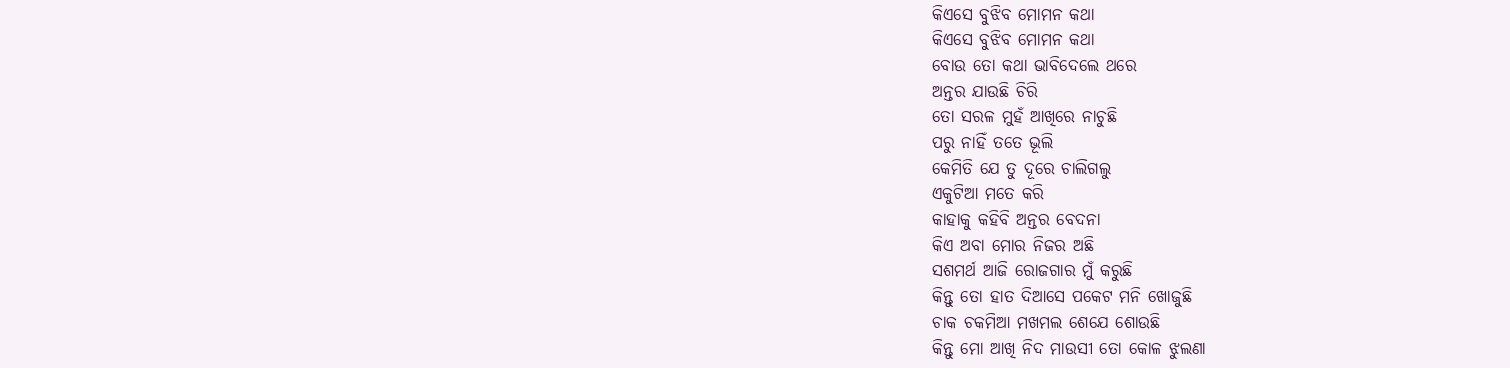କିଏସେ ବୁଝିବ ମୋମନ କଥା
କିଏସେ ବୁଝିବ ମୋମନ କଥା
ବୋଉ ତୋ କଥା ଭାବିଦେଲେ ଥରେ
ଅନ୍ତର ଯାଉଛି ଚିରି
ତୋ ସରଳ ମୁହଁ ଆଖିରେ ନାଚୁଛି
ପରୁ ନାହିଁ ତତେ ଭୂଲି
କେମିତି ଯେ ତୁ ଦୂରେ ଚାଲିଗଲୁ
ଏକୁଟିଆ ମତେ କରି
କାହାକୁ କହିବି ଅନ୍ତର ବେଦନା
କିଏ ଅବା ମୋର ନିଜର ଅଛି
ସଶମର୍ଥ ଆଜି ରୋଜଗାର ମୁଁ କରୁଛି
କିନ୍ତୁ ତୋ ହାତ ଦିଆସେ ପକେଟ ମନି ଖୋଜୁଛି
ଚାକ ଚକମିଆ ମଖମଲ ଶେଯେ ଶୋଉଛି
କିନ୍ତୁ ମୋ ଆଖି ନିଦ ମାଉସୀ ତୋ କୋଳ ଝୁଲଣା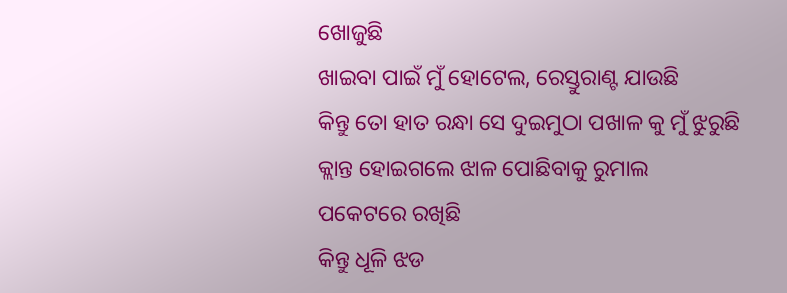ଖୋଜୁଛି
ଖାଇବା ପାଇଁ ମୁଁ ହୋଟେଲ, ରେସ୍ତୁରାଣ୍ଟ ଯାଉଛି
କିନ୍ତୁ ତୋ ହାତ ରନ୍ଧା ସେ ଦୁଇମୁଠା ପଖାଳ କୁ ମୁଁ ଝୁରୁଛି
କ୍ଲାନ୍ତ ହୋଇଗଲେ ଝାଳ ପୋଛିବାକୁ ରୁମାଲ
ପକେଟରେ ରଖିଛି
କିନ୍ତୁ ଧୂଳି ଝଡ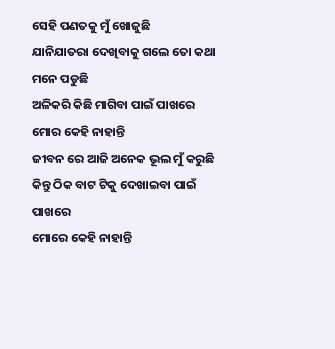ସେହି ପଣତକୁ ମୁଁ ଖୋଜୁଛି
ଯାନିଯାତରା ଦେଖିବାକୁ ଗଲେ ତୋ କଥା ମନେ ପଡୁଛି
ଅଳିକରି କିଛି ମାଗିବା ପାଇଁ ପାଖରେ ମୋର କେହି ନାହାନ୍ତି
ଜୀବନ ରେ ଆଜି ଅନେକ ଭୂଲ ମୁଁ କରୁଛି
କିନ୍ତୁ ଠିକ ବାଟ ଟିକୁ ଦେଖାଇବା ପାଇଁ ପାଖରେ
ମୋରେ କେହି ନାହାନ୍ତି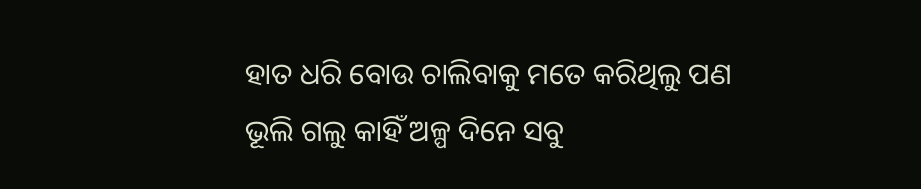ହାତ ଧରି ବୋଉ ଚାଲିବାକୁ ମତେ କରିଥିଲୁ ପଣ
ଭୂଲି ଗଲୁ କାହିଁ ଅଳ୍ପ ଦିନେ ସବୁ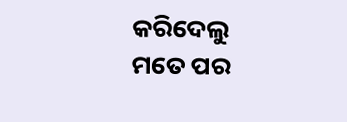କରିଦେଲୁ ମତେ ପର